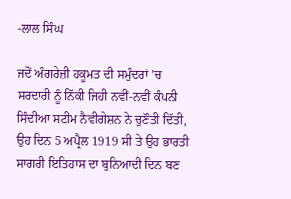-ਲਾਲ ਸਿੰਘ

ਜਦੋਂ ਅੰਗਰੇਜ਼ੀ ਹਕੂਮਤ ਦੀ ਸਮੁੰਦਰਾਂ ’ਚ ਸਰਦਾਰੀ ਨੂੰ ਨਿੱਕੀ ਜਿਹੀ ਨਵੀਂ-ਨਵੀਂ ਕੰਪਨੀ ਸਿੰਦੀਆ ਸਟੀਮ ਨੈਵੀਗੇਸ਼ਨ ਨੇ ਚੁਣੌਤੀ ਦਿੱਤੀ, ਉਹ ਦਿਨ 5 ਅਪ੍ਰੈਲ 1919 ਸੀ ਤੇ ਉਹ ਭਾਰਤੀ ਸਾਗਰੀ ਇਤਿਹਾਸ ਦਾ ਬੁਨਿਆਦੀ ਦਿਨ ਬਣ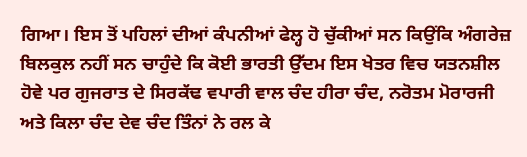ਗਿਆ। ਇਸ ਤੋਂ ਪਹਿਲਾਂ ਦੀਆਂ ਕੰਪਨੀਆਂ ਫੇਲ੍ਹ ਹੋ ਚੁੱਕੀਆਂ ਸਨ ਕਿਉਂਕਿ ਅੰਗਰੇਜ਼ ਬਿਲਕੁਲ ਨਹੀਂ ਸਨ ਚਾਹੁੰਦੇ ਕਿ ਕੋਈ ਭਾਰਤੀ ਉੱਦਮ ਇਸ ਖੇਤਰ ਵਿਚ ਯਤਨਸ਼ੀਲ ਹੋਵੇ ਪਰ ਗੁਜਰਾਤ ਦੇ ਸਿਰਕੱਢ ਵਪਾਰੀ ਵਾਲ ਚੰਦ ਹੀਰਾ ਚੰਦ, ਨਰੋਤਮ ਮੋਰਾਰਜੀ ਅਤੇ ਕਿਲਾ ਚੰਦ ਦੇਵ ਚੰਦ ਤਿੰਨਾਂ ਨੇ ਰਲ ਕੇ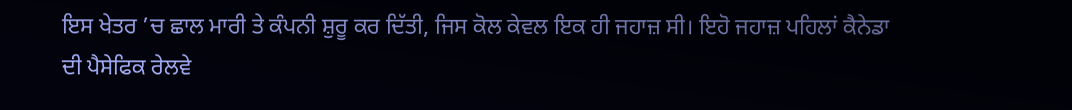ਇਸ ਖੇਤਰ ’ਚ ਛਾਲ ਮਾਰੀ ਤੇ ਕੰਪਨੀ ਸ਼ੁਰੂ ਕਰ ਦਿੱਤੀ, ਜਿਸ ਕੋਲ ਕੇਵਲ ਇਕ ਹੀ ਜਹਾਜ਼ ਸੀ। ਇਹੋ ਜਹਾਜ਼ ਪਹਿਲਾਂ ਕੈਨੇਡਾ ਦੀ ਪੈਸੇਫਿਕ ਰੇਲਵੇ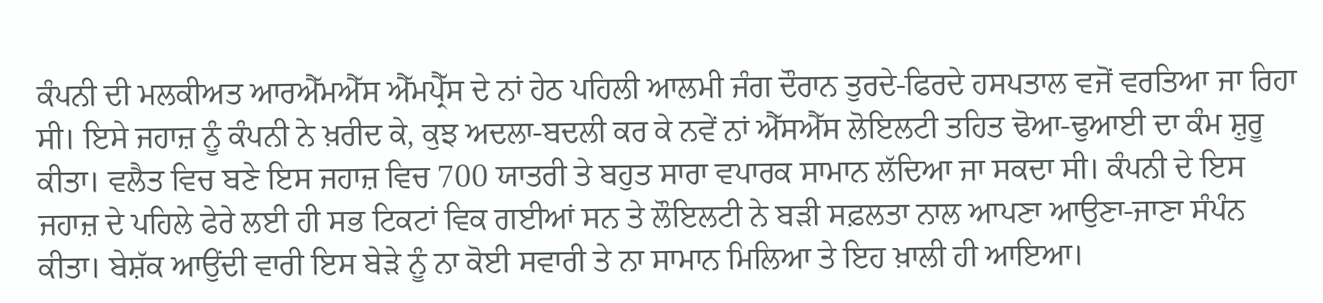ਕੰਪਨੀ ਦੀ ਮਲਕੀਅਤ ਆਰਐੱਮਐੱਸ ਐੱਮਪ੍ਰੈੱਸ ਦੇ ਨਾਂ ਹੇਠ ਪਹਿਲੀ ਆਲਮੀ ਜੰਗ ਦੌਰਾਨ ਤੁਰਦੇ-ਫਿਰਦੇ ਹਸਪਤਾਲ ਵਜੋਂ ਵਰਤਿਆ ਜਾ ਰਿਹਾ ਸੀ। ਇਸੇ ਜਹਾਜ਼ ਨੂੰ ਕੰਪਨੀ ਨੇ ਖ਼ਰੀਦ ਕੇ, ਕੁਝ ਅਦਲਾ-ਬਦਲੀ ਕਰ ਕੇ ਨਵੇਂ ਨਾਂ ਐੱਸਐੱਸ ਲੋਇਲਟੀ ਤਹਿਤ ਢੋਆ-ਢੁਆਈ ਦਾ ਕੰਮ ਸ਼ੁਰੂ ਕੀਤਾ। ਵਲੈਤ ਵਿਚ ਬਣੇ ਇਸ ਜਹਾਜ਼ ਵਿਚ 700 ਯਾਤਰੀ ਤੇ ਬਹੁਤ ਸਾਰਾ ਵਪਾਰਕ ਸਾਮਾਨ ਲੱਦਿਆ ਜਾ ਸਕਦਾ ਸੀ। ਕੰਪਨੀ ਦੇ ਇਸ ਜਹਾਜ਼ ਦੇ ਪਹਿਲੇ ਫੇਰੇ ਲਈ ਹੀ ਸਭ ਟਿਕਟਾਂ ਵਿਕ ਗਈਆਂ ਸਨ ਤੇ ਲੌਇਲਟੀ ਨੇ ਬੜੀ ਸਫ਼ਲਤਾ ਨਾਲ ਆਪਣਾ ਆਉਣਾ-ਜਾਣਾ ਸੰਪੰਨ ਕੀਤਾ। ਬੇਸ਼ੱਕ ਆਉਂਦੀ ਵਾਰੀ ਇਸ ਬੇੜੇ ਨੂੰ ਨਾ ਕੋਈ ਸਵਾਰੀ ਤੇ ਨਾ ਸਾਮਾਨ ਮਿਲਿਆ ਤੇ ਇਹ ਖ਼ਾਲੀ ਹੀ ਆਇਆ।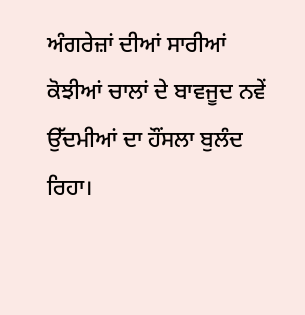ਅੰਗਰੇਜ਼ਾਂ ਦੀਆਂ ਸਾਰੀਆਂ ਕੋਝੀਆਂ ਚਾਲਾਂ ਦੇ ਬਾਵਜੂਦ ਨਵੇਂ ਉੱਦਮੀਆਂ ਦਾ ਹੌਂਸਲਾ ਬੁਲੰਦ ਰਿਹਾ।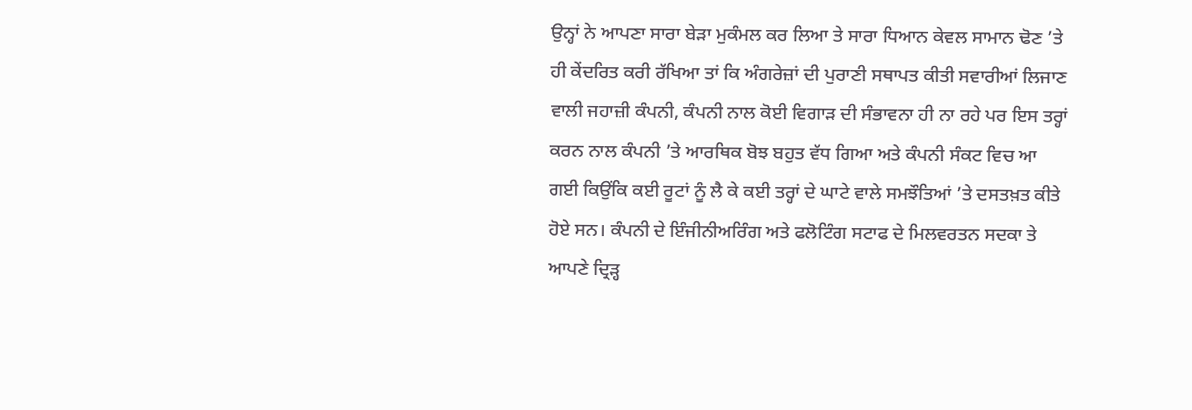ਉਨ੍ਹਾਂ ਨੇ ਆਪਣਾ ਸਾਰਾ ਬੇੜਾ ਮੁਕੰਮਲ ਕਰ ਲਿਆ ਤੇ ਸਾਰਾ ਧਿਆਨ ਕੇਵਲ ਸਾਮਾਨ ਢੋਣ ’ਤੇ ਹੀ ਕੇਂਦਰਿਤ ਕਰੀ ਰੱਖਿਆ ਤਾਂ ਕਿ ਅੰਗਰੇਜ਼ਾਂ ਦੀ ਪੁਰਾਣੀ ਸਥਾਪਤ ਕੀਤੀ ਸਵਾਰੀਆਂ ਲਿਜਾਣ ਵਾਲੀ ਜਹਾਜ਼ੀ ਕੰਪਨੀ, ਕੰਪਨੀ ਨਾਲ ਕੋਈ ਵਿਗਾੜ ਦੀ ਸੰਭਾਵਨਾ ਹੀ ਨਾ ਰਹੇ ਪਰ ਇਸ ਤਰ੍ਹਾਂ ਕਰਨ ਨਾਲ ਕੰਪਨੀ ’ਤੇ ਆਰਥਿਕ ਬੋਝ ਬਹੁਤ ਵੱਧ ਗਿਆ ਅਤੇ ਕੰਪਨੀ ਸੰਕਟ ਵਿਚ ਆ ਗਈ ਕਿਉਂਕਿ ਕਈ ਰੂਟਾਂ ਨੂੰ ਲੈ ਕੇ ਕਈ ਤਰ੍ਹਾਂ ਦੇ ਘਾਟੇ ਵਾਲੇ ਸਮਝੌਤਿਆਂ ’ਤੇ ਦਸਤਖ਼ਤ ਕੀਤੇ ਹੋਏ ਸਨ। ਕੰਪਨੀ ਦੇ ਇੰਜੀਨੀਅਰਿੰਗ ਅਤੇ ਫਲੋਟਿੰਗ ਸਟਾਫ ਦੇ ਮਿਲਵਰਤਨ ਸਦਕਾ ਤੇ ਆਪਣੇ ਦ੍ਰਿੜ੍ਹ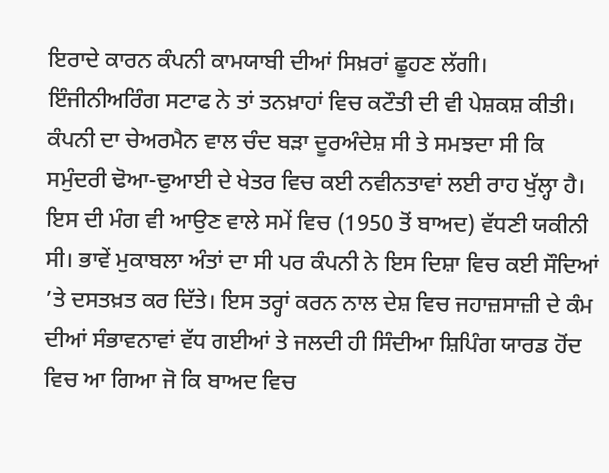ਇਰਾਦੇ ਕਾਰਨ ਕੰਪਨੀ ਕਾਮਯਾਬੀ ਦੀਆਂ ਸਿਖ਼ਰਾਂ ਛੂਹਣ ਲੱਗੀ। ਇੰਜੀਨੀਅਰਿੰਗ ਸਟਾਫ ਨੇ ਤਾਂ ਤਨਖ਼ਾਹਾਂ ਵਿਚ ਕਟੌਤੀ ਦੀ ਵੀ ਪੇਸ਼ਕਸ਼ ਕੀਤੀ। ਕੰਪਨੀ ਦਾ ਚੇਅਰਮੈਨ ਵਾਲ ਚੰਦ ਬੜਾ ਦੂਰਅੰਦੇਸ਼ ਸੀ ਤੇ ਸਮਝਦਾ ਸੀ ਕਿ ਸਮੁੰਦਰੀ ਢੋਆ-ਢੁਆਈ ਦੇ ਖੇਤਰ ਵਿਚ ਕਈ ਨਵੀਨਤਾਵਾਂ ਲਈ ਰਾਹ ਖੁੱਲ੍ਹਾ ਹੈ। ਇਸ ਦੀ ਮੰਗ ਵੀ ਆਉਣ ਵਾਲੇ ਸਮੇਂ ਵਿਚ (1950 ਤੋਂ ਬਾਅਦ) ਵੱਧਣੀ ਯਕੀਨੀ ਸੀ। ਭਾਵੇਂ ਮੁਕਾਬਲਾ ਅੰਤਾਂ ਦਾ ਸੀ ਪਰ ਕੰਪਨੀ ਨੇ ਇਸ ਦਿਸ਼ਾ ਵਿਚ ਕਈ ਸੌਦਿਆਂ ’ਤੇ ਦਸਤਖ਼ਤ ਕਰ ਦਿੱਤੇ। ਇਸ ਤਰ੍ਹਾਂ ਕਰਨ ਨਾਲ ਦੇਸ਼ ਵਿਚ ਜਹਾਜ਼ਸਾਜ਼ੀ ਦੇ ਕੰਮ ਦੀਆਂ ਸੰਭਾਵਨਾਵਾਂ ਵੱਧ ਗਈਆਂ ਤੇ ਜਲਦੀ ਹੀ ਸਿੰਦੀਆ ਸ਼ਿਪਿੰਗ ਯਾਰਡ ਹੋਂਦ ਵਿਚ ਆ ਗਿਆ ਜੋ ਕਿ ਬਾਅਦ ਵਿਚ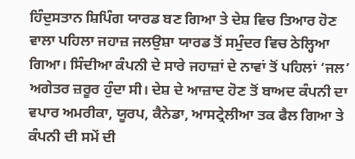ਹਿੰਦੁਸਤਾਨ ਸ਼ਿਪਿੰਗ ਯਾਰਡ ਬਣ ਗਿਆ ਤੇ ਦੇਸ਼ ਵਿਚ ਤਿਆਰ ਹੋਣ ਵਾਲਾ ਪਹਿਲਾ ਜਹਾਜ਼ ਜਲਉਸ਼ਾ ਯਾਰਡ ਤੋਂ ਸਮੁੰਦਰ ਵਿਚ ਠੇਲ੍ਹਿਆ ਗਿਆ। ਸਿੰਦੀਆ ਕੰਪਨੀ ਦੇ ਸਾਰੇ ਜਹਾਜ਼ਾਂ ਦੇ ਨਾਵਾਂ ਤੋਂ ਪਹਿਲਾਂ ‘ਜਲ’ ਅਗੇਤਰ ਜ਼ਰੂਰ ਹੁੰਦਾ ਸੀ। ਦੇਸ਼ ਦੇ ਆਜ਼ਾਦ ਹੋਣ ਤੋਂ ਬਾਅਦ ਕੰਪਨੀ ਦਾ ਵਪਾਰ ਅਮਰੀਕਾ, ਯੂਰਪ, ਕੈਨੇਡਾ, ਆਸਟ੍ਰੇਲੀਆ ਤਕ ਫੈਲ ਗਿਆ ਤੇ ਕੰਪਨੀ ਦੀ ਸਮੇਂ ਦੀ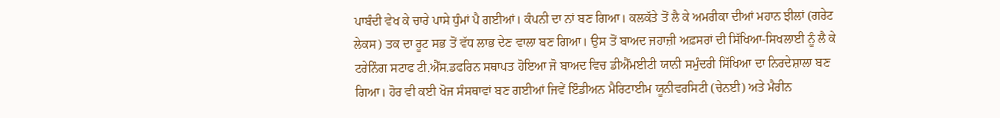ਪਾਬੰਦੀ ਵੇਖ ਕੇ ਚਾਰੇ ਪਾਸੇ ਧੁੰਮਾਂ ਪੈ ਗਈਆਂ। ਕੰਪਨੀ ਦਾ ਨਾਂ ਬਣ ਗਿਆ। ਕਲਕੱਤੇ ਤੋਂ ਲੈ ਕੇ ਅਮਰੀਕਾ ਦੀਆਂ ਮਹਾਨ ਝੀਲਾਂ (ਗਰੇਟ ਲੇਕਸ) ਤਕ ਦਾ ਰੂਟ ਸਭ ਤੋਂ ਵੱਧ ਲਾਭ ਦੇਣ ਵਾਲਾ ਬਣ ਗਿਆ। ਉਸ ਤੋਂ ਬਾਅਦ ਜਹਾਜ਼ੀ ਅਫ਼ਸਰਾਂ ਦੀ ਸਿੱਖਿਆ-ਸਿਖਲਾਈ ਨੂੰ ਲੈ ਕੇ ਟਰੇਨਿੰਗ ਸਟਾਫ ਟੀ.ਐੱਸ.ਡਫਰਿਨ ਸਥਾਪਤ ਹੋਇਆ ਜੋ ਬਾਅਦ ਵਿਚ ਡੀਐੱਮਈਟੀ ਯਾਨੀ ਸਮੁੰਦਰੀ ਸਿੱਖਿਆ ਦਾ ਨਿਰਦੇਸ਼ਾਲਾ ਬਣ ਗਿਆ। ਹੋਰ ਵੀ ਕਈ ਖੋਜ ਸੰਸਥਾਵਾਂ ਬਣ ਗਈਆਂ ਜਿਵੇਂ ਇੰਡੀਅਨ ਮੈਰਿਟਾਈਮ ਯੂਨੀਵਰਸਿਟੀ (ਚੇਨਈ) ਅਤੇ ਮੈਰੀਨ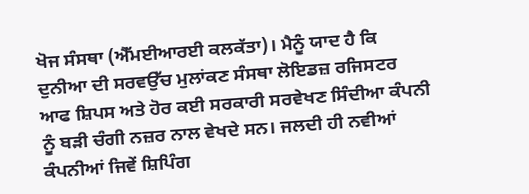ਖੋਜ ਸੰਸਥਾ (ਐੱਮਈਆਰਈ ਕਲਕੱਤਾ)। ਮੈਨੂੰ ਯਾਦ ਹੈ ਕਿ ਦੁਨੀਆ ਦੀ ਸਰਵਉੱਚ ਮੁਲਾਂਕਣ ਸੰਸਥਾ ਲੋਇਡਜ਼ ਰਜਿਸਟਰ ਆਫ ਸ਼ਿਪਸ ਅਤੇ ਹੋਰ ਕਈ ਸਰਕਾਰੀ ਸਰਵੇਖਣ ਸਿੰਦੀਆ ਕੰਪਨੀ ਨੂੰ ਬੜੀ ਚੰਗੀ ਨਜ਼ਰ ਨਾਲ ਵੇਖਦੇ ਸਨ। ਜਲਦੀ ਹੀ ਨਵੀਆਂ ਕੰਪਨੀਆਂ ਜਿਵੇਂ ਸ਼ਿਪਿੰਗ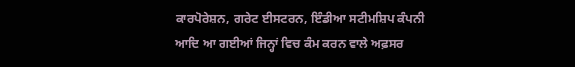ਕਾਰਪੋਰੇਸ਼ਨ, ਗਰੇਟ ਈਸਟਰਨ, ਇੰਡੀਆ ਸਟੀਮਸ਼ਿਪ ਕੰਪਨੀ ਆਦਿ ਆ ਗਈਆਂ ਜਿਨ੍ਹਾਂ ਵਿਚ ਕੰਮ ਕਰਨ ਵਾਲੇ ਅਫ਼ਸਰ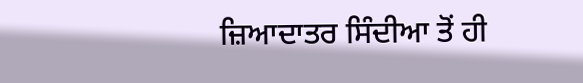ਜ਼ਿਆਦਾਤਰ ਸਿੰਦੀਆ ਤੋਂ ਹੀ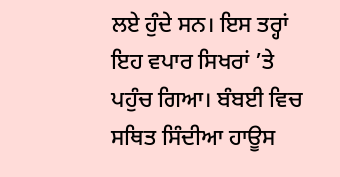ਲਏ ਹੁੰਦੇ ਸਨ। ਇਸ ਤਰ੍ਹਾਂ ਇਹ ਵਪਾਰ ਸਿਖਰਾਂ ’ਤੇ ਪਹੁੰਚ ਗਿਆ। ਬੰਬਈ ਵਿਚ ਸਥਿਤ ਸਿੰਦੀਆ ਹਾਊਸ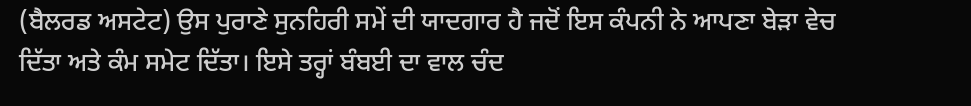(ਬੈਲਰਡ ਅਸਟੇਟ) ਉਸ ਪੁਰਾਣੇ ਸੁਨਹਿਰੀ ਸਮੇਂ ਦੀ ਯਾਦਗਾਰ ਹੈ ਜਦੋਂ ਇਸ ਕੰਪਨੀ ਨੇ ਆਪਣਾ ਬੇੜਾ ਵੇਚ ਦਿੱਤਾ ਅਤੇ ਕੰਮ ਸਮੇਟ ਦਿੱਤਾ। ਇਸੇ ਤਰ੍ਹਾਂ ਬੰਬਈ ਦਾ ਵਾਲ ਚੰਦ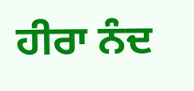ਹੀਰਾ ਨੰਦ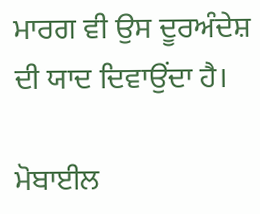ਮਾਰਗ ਵੀ ਉਸ ਦੂਰਅੰਦੇਸ਼ ਦੀ ਯਾਦ ਦਿਵਾਉਂਦਾ ਹੈ।

ਮੋਬਾਈਲ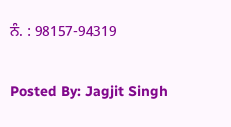ਨੰ. : 98157-94319

Posted By: Jagjit Singh